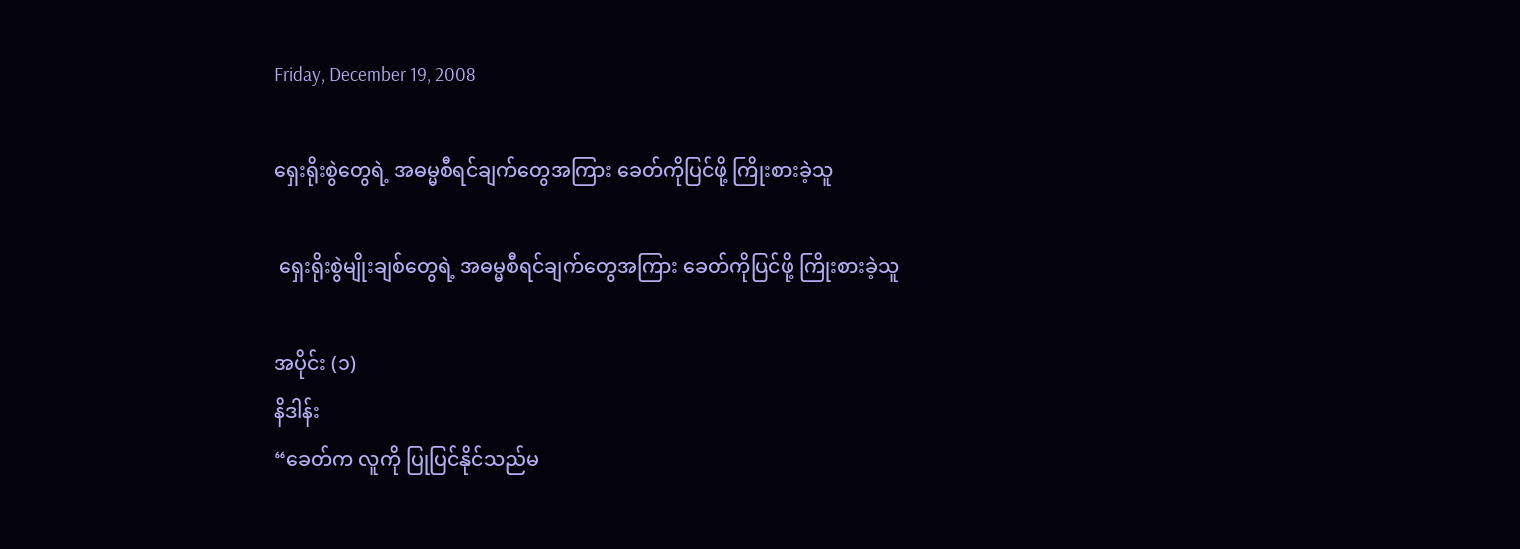Friday, December 19, 2008

ရှေးရိုးစွဲတွေရဲ့ အဓမ္မစီရင်ချက်တွေအကြား ခေတ်ကိုပြင်ဖို့ ကြိုးစားခဲ့သူ

 ရှေးရိုးစွဲမျိုးချစ်တွေရဲ့ အဓမ္မစီရင်ချက်တွေအကြား ခေတ်ကိုပြင်ဖို့ ကြိုးစားခဲ့သူ

အပိုင်း (၁)
နိဒါန်း
“ခေတ်က လူကို ပြုပြင်နိုင်သည်မ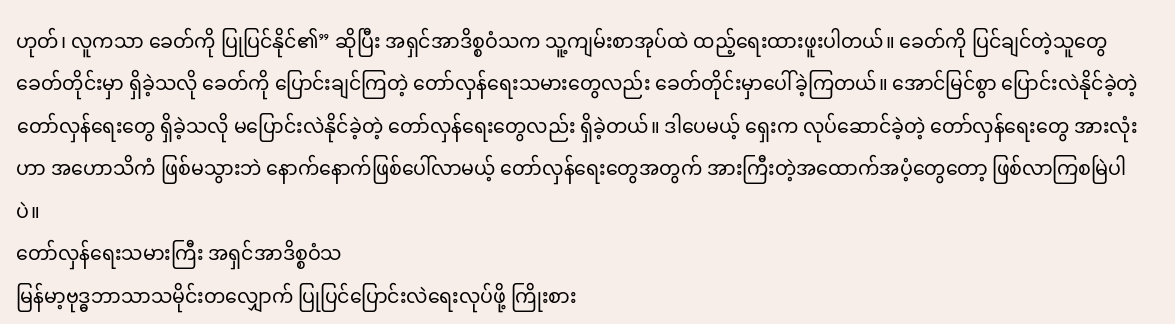ဟုတ်၊ လူကသာ ခေတ်ကို ပြုပြင်နိုင်၏” ဆိုပြီး အရှင်အာဒိစ္စဝံသက သူ့ကျမ်းစာအုပ်ထဲ ထည့်ရေးထားဖူးပါတယ်။ ခေတ်ကို ပြင်ချင်တဲ့သူတွေ ခေတ်တိုင်းမှာ ရှိခဲ့သလို ခေတ်ကို ပြောင်းချင်ကြတဲ့ တော်လှန်ရေးသမားတွေလည်း ခေတ်တိုင်းမှာပေါ်ခဲ့ကြတယ်။ အောင်မြင်စွာ ပြောင်းလဲနိုင်ခဲ့တဲ့ တော်လှန်ရေးတွေ ရှိခဲ့သလို မပြောင်းလဲနိုင်ခဲ့တဲ့ တော်လှန်ရေးတွေလည်း ရှိခဲ့တယ်။ ဒါပေမယ့် ရှေးက လုပ်ဆောင်ခဲ့တဲ့ တော်လှန်ရေးတွေ အားလုံးဟာ အဟောသိကံ ဖြစ်မသွားဘဲ နောက်နောက်ဖြစ်ပေါ်လာမယ့် တော်လှန်ရေးတွေအတွက် အားကြီးတဲ့အထောက်အပံ့တွေတော့ ဖြစ်လာကြစမြဲပါပဲ။
တော်လှန်ရေးသမားကြီး အရှင်အာဒိစ္စဝံသ
မြန်မာ့ဗုဒ္ဓဘာသာသမိုင်းတလျှောက် ပြုပြင်ပြောင်းလဲရေးလုပ်ဖို့ ကြိုးစား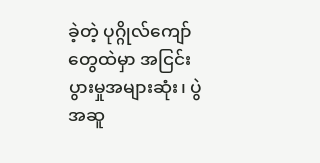ခဲ့တဲ့ ပုဂ္ဂိုလ်ကျော်တွေထဲမှာ အငြင်းပွားမှုအများဆုံး၊ ပွဲအဆူ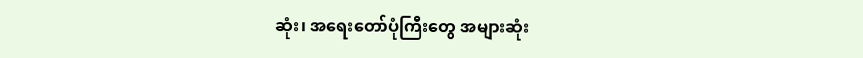ဆုံး၊ အရေးတော်ပုံကြီးတွေ အများဆုံး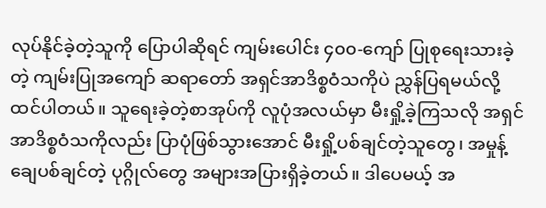လုပ်နိုင်ခဲ့တဲ့သူကို ပြောပါဆိုရင် ကျမ်းပေါင်း ၄၀၀-ကျော် ပြုစုရေးသားခဲ့တဲ့ ကျမ်းပြုအကျော် ဆရာတော် အရှင်အာဒိစ္စဝံသကိုပဲ ညွှန်ပြရမယ်လို့ ထင်ပါတယ်။ သူရေးခဲ့တဲ့စာအုပ်ကို လူပုံအလယ်မှာ မီးရှို့ခဲ့ကြသလို အရှင်အာဒိစ္စဝံသကိုလည်း ပြာပုံဖြစ်သွားအောင် မီးရှို့ပစ်ချင်တဲ့သူတွေ၊ အမှုန့်ချေပစ်ချင်တဲ့ ပုဂ္ဂိုလ်တွေ အများအပြားရှိခဲ့တယ်။ ဒါပေမယ့် အ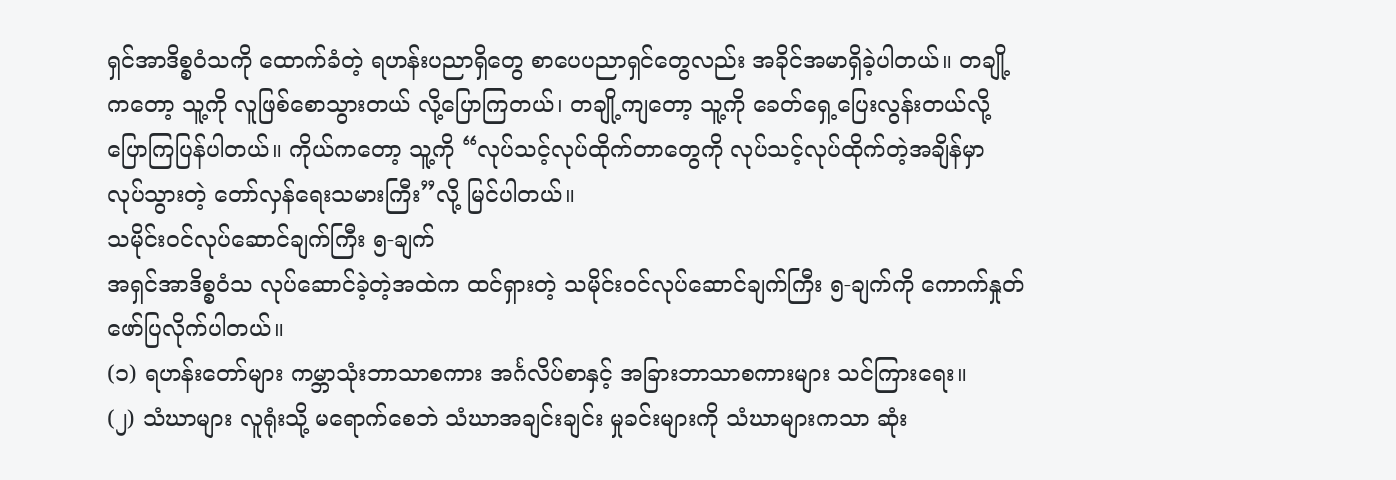ရှင်အာဒိစ္စဝံသကို ထောက်ခံတဲ့ ရဟန်းပညာရှိတွေ စာပေပညာရှင်တွေလည်း အခိုင်အမာရှိခဲ့ပါတယ်။ တချို့ကတော့ သူ့ကို လူဖြစ်စောသွားတယ် လို့ပြောကြတယ်၊ တချို့ကျတော့ သူ့ကို ခေတ်ရှေ့ပြေးလွန်းတယ်လို့ ပြောကြပြန်ပါတယ်။ ကိုယ်ကတော့ သူ့ကို “လုပ်သင့်လုပ်ထိုက်တာတွေကို လုပ်သင့်လုပ်ထိုက်တဲ့အချိန်မှာ လုပ်သွားတဲ့ တော်လှန်ရေးသမားကြီး”လို့ မြင်ပါတယ်။
သမိုင်းဝင်လုပ်ဆောင်ချက်ကြီး ၅-ချက်
အရှင်အာဒိစ္စဝံသ လုပ်ဆောင်ခဲ့တဲ့အထဲက ထင်ရှားတဲ့ သမိုင်းဝင်လုပ်ဆောင်ချက်ကြီး ၅-ချက်ကို ကောက်နှုတ်ဖော်ပြလိုက်ပါတယ်။
(၁) ရဟန်းတော်များ ကမ္ဘာသုံးဘာသာစကား အင်္ဂလိပ်စာနှင့် အခြားဘာသာစကားများ သင်ကြားရေး။
(၂) သံဃာများ လူရုံးသို့ မရောက်စေဘဲ သံဃာအချင်းချင်း မှုခင်းများကို သံဃာများကသာ ဆုံး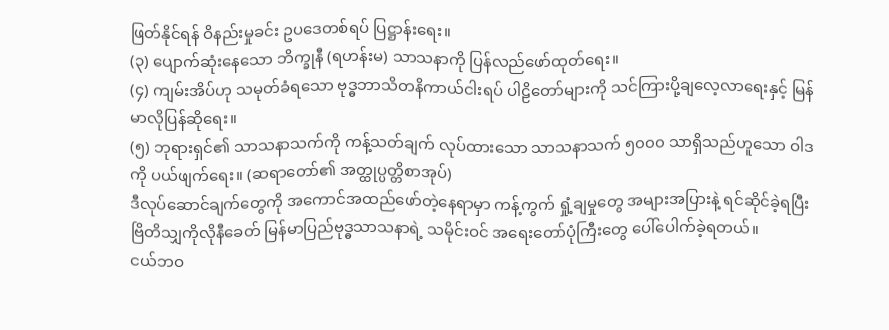ဖြတ်နိုင်ရန် ဝိနည်းမှုခင်း ဥပဒေတစ်ရပ် ပြဋ္ဌာန်းရေး။
(၃) ပျောက်ဆုံးနေသော ဘိက္ခုနီ (ရဟန်းမ) သာသနာကို ပြန်လည်ဖော်ထုတ်ရေး။
(၄) ကျမ်းအိပ်ဟု သမုတ်ခံရသော ဗုဒ္ဓဘာသိတနိကာယ်ငါးရပ် ပါဠိတော်များကို သင်ကြားပို့ချလေ့လာရေးနှင့် မြန်မာလိုပြန်ဆိုရေး။
(၅) ဘုရားရှင်၏ သာသနာသက်ကို ကန့်သတ်ချက် လုပ်ထားသော သာသနာသက် ၅၀၀၀ သာရှိသည်ဟူသော ဝါဒကို ပယ်ဖျက်ရေး။ (ဆရာတော်၏ အတ္ထုပ္ပတ္တိစာအုပ်)
ဒီလုပ်ဆောင်ချက်တွေကို အကောင်အထည်ဖော်တဲ့နေရာမှာ ကန့်ကွက် ရှုံ့ချမှုတွေ အများအပြားနဲ့ ရင်ဆိုင်ခဲ့ရပြီး ဗြိတိသျှကိုလိုနီခေတ် မြန်မာပြည်ဗုဒ္ဓသာသနာရဲ့ သမိုင်းဝင် အရေးတော်ပုံကြီးတွေ ပေါ်ပေါက်ခဲ့ရတယ်။
ငယ်ဘဝ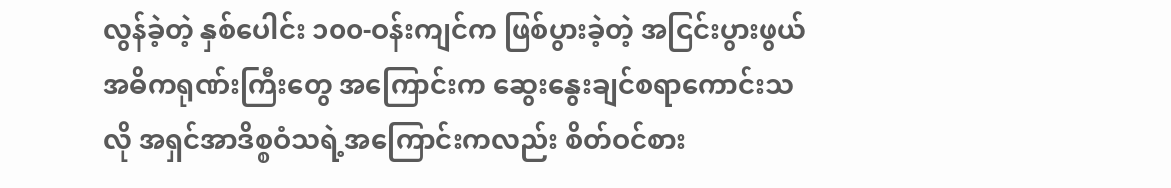လွန်ခဲ့တဲ့ နှစ်ပေါင်း ၁၀၀-ဝန်းကျင်က ဖြစ်ပွားခဲ့တဲ့ အငြင်းပွားဖွယ် အဓိကရုဏ်းကြီးတွေ အကြောင်းက ဆွေးနွေးချင်စရာကောင်းသလို အရှင်အာဒိစ္စဝံသရဲ့အကြောင်းကလည်း စိတ်ဝင်စား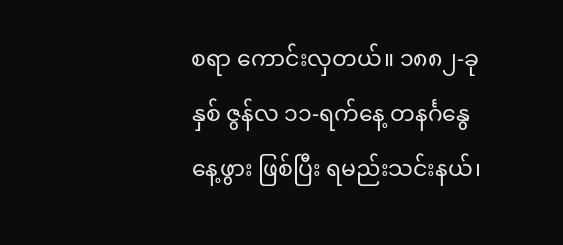စရာ ကောင်းလှတယ်။ ၁၈၈၂-ခုနှစ် ဇွန်လ ၁၁-ရက်နေ့ တနင်္ဂနွေနေ့ဖွား ဖြစ်ပြီး ရမည်းသင်းနယ်၊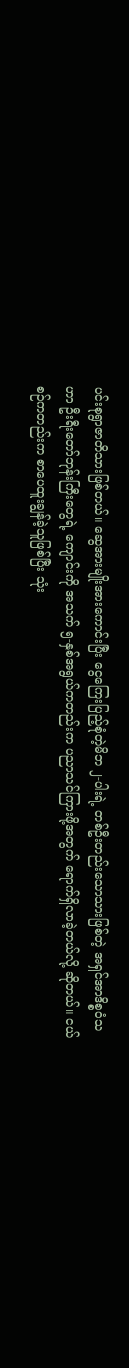ပင်းစုရွာဇာတိသားဖြစ်တယ်။ ဆွေအားမျိုးအားကောင်းပြီး ငွေကြေးပြည့်စုံတဲ့မိဘ ၂-ပါးရဲ့ တစ်ဦးတည်းသောသားဖြစ်တဲ့ အရှင်အာဒိစ္စဝံသဟာ ဦးရီးတော်ဘုန်းကြီးတွေရဲ့ ကျောင်းကို အသက် ၅-နှစ်အရွယ်ကတည်းက ပညာသင်ကြားဖို့အတွက် ရောက်ရှိလာခဲ့တယ်လို့ ဆိုတယ်။ ငယ်စဉ်ကတည်းက စာပေထူးချွန်ခဲ့သူဖြစ်ပြီး သုံး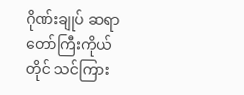ဂိုဏ်းချုပ် ဆရာတော်ကြီးကိုယ်တိုင် သင်ကြား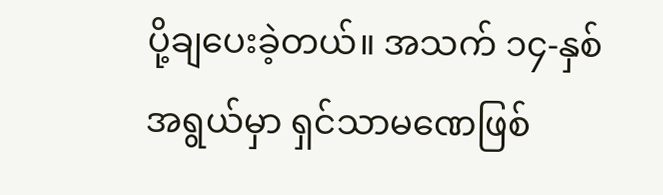ပို့ချပေးခဲ့တယ်။ အသက် ၁၄-နှစ်အရွယ်မှာ ရှင်သာမဏေဖြစ်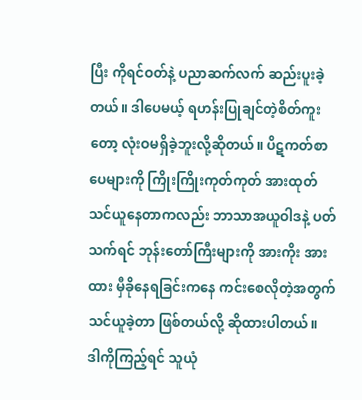ပြီး ကိုရင်ဝတ်နဲ့ ပညာဆက်လက် ဆည်းပူးခဲ့တယ်။ ဒါပေမယ့် ရဟန်းပြုချင်တဲ့စိတ်ကူးတော့ လုံးဝမရှိခဲ့ဘူးလို့ဆိုတယ်။ ပိဋကတ်စာပေများကို ကြိုးကြိုးကုတ်ကုတ် အားထုတ်သင်ယူနေတာကလည်း ဘာသာအယူဝါဒနဲ့ ပတ်သက်ရင် ဘုန်းတော်ကြီးများကို အားကိုး အားထား မှီခိုနေရခြင်းကနေ ကင်းစေလိုတဲ့အတွက် သင်ယူခဲ့တာ ဖြစ်တယ်လို့ ဆိုထားပါတယ်။
ဒါကိုကြည့်ရင် သူယုံ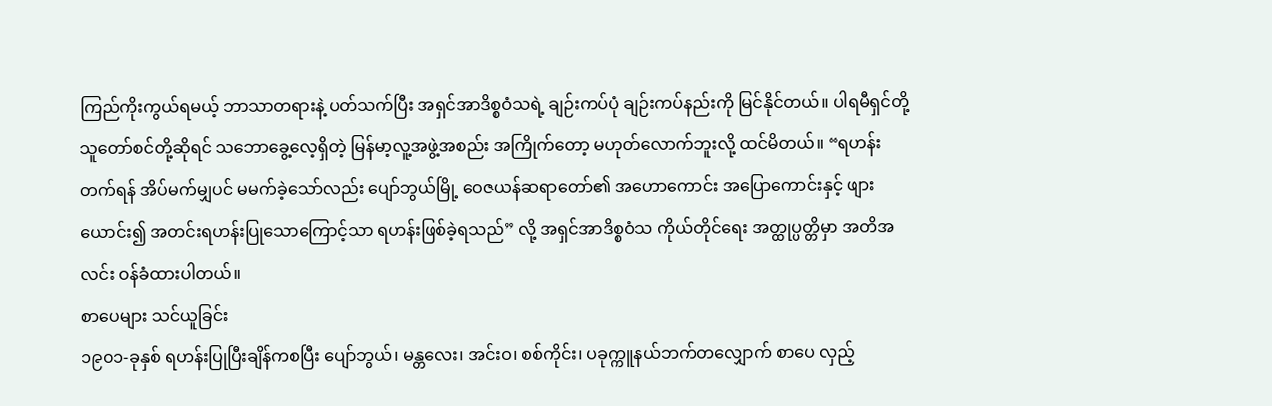ကြည်ကိုးကွယ်ရမယ့် ဘာသာတရားနဲ့ ပတ်သက်ပြီး အရှင်အာဒိစ္စဝံသရဲ့ ချဉ်းကပ်ပုံ ချဉ်းကပ်နည်းကို မြင်နိုင်တယ်။ ပါရမီရှင်တို့ သူတော်စင်တို့ဆိုရင် သဘောခွေ့လေ့ရှိတဲ့ မြန်မာ့လူ့အဖွဲ့အစည်း အကြိုက်တော့ မဟုတ်လောက်ဘူးလို့ ထင်မိတယ်။ “ရဟန်းတက်ရန် အိပ်မက်မျှပင် မမက်ခဲ့သော်လည်း ပျော်ဘွယ်မြို့ ဝေဇယန်ဆရာတော်၏ အဟောကောင်း အပြောကောင်းနှင့် ဖျားယောင်း၍ အတင်းရဟန်းပြုသောကြောင့်သာ ရဟန်းဖြစ်ခဲ့ရသည်” လို့ အရှင်အာဒိစ္စဝံသ ကိုယ်တိုင်ရေး အတ္ထုပ္ပတ္တိမှာ အတိအလင်း ဝန်ခံထားပါတယ်။
စာပေများ သင်ယူခြင်း
၁၉၀၁-ခုနှစ် ရဟန်းပြုပြီးချိန်ကစပြီး ပျော်ဘွယ်၊ မန္တလေး၊ အင်းဝ၊ စစ်ကိုင်း၊ ပခုက္ကူနယ်ဘက်တလျှောက် စာပေ လှည့်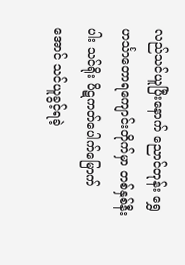လည်သင်ယူပြီးနောက် ညောင်တုန်း ရွှေဟင်္သာတောရကျောင်းတိုက်မှာ တစ်နှစ်နီးပါး သင်ရိုး ပိဋကတ်ပေါက်မြောက်အောင် သင်ယူခွင့်ရခဲ့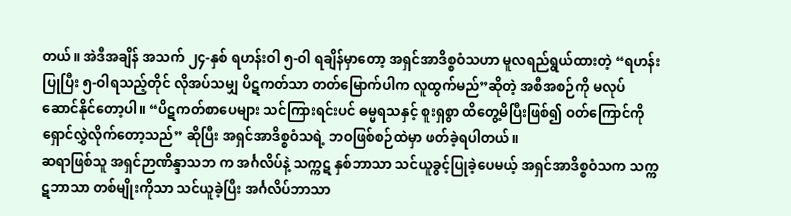တယ်။ အဲဒီအချိန် အသက် ၂၄-နှစ် ရဟန်းဝါ ၅-ဝါ ရချိန်မှာတော့ အရှင်အာဒိစ္စဝံသဟာ မူလရည်ရွယ်ထားတဲ့ “ရဟန်းပြုပြီး ၅-ဝါရသည့်တိုင် လိုအပ်သမျှ ပိဋကတ်သာ တတ်မြောက်ပါက လူထွက်မည်”ဆိုတဲ့ အစီအစဉ်ကို မလုပ်ဆောင်နိုင်တော့ပါ။ “ပိဋကတ်စာပေများ သင်ကြားရင်းပင် ဓမ္မရသနှင့် စူးရှစွာ ထိတွေ့မိပြီးဖြစ်၍ ဝတ်ကြောင်ကို ရှောင်လွှဲလိုက်တော့သည်” ဆိုပြီး အရှင်အာဒိစ္စဝံသရဲ့ ဘဝဖြစ်စဉ်ထဲမှာ ဖတ်ခဲ့ရပါတယ်။
ဆရာဖြစ်သူ အရှင်ဉာဏိန္ဒာသဘ က အင်္ဂလိပ်နဲ့ သက္ကဋ နှစ်ဘာသာ သင်ယူခွင့်ပြုခဲ့ပေမယ့် အရှင်အာဒိစ္စဝံသက သက္ကဋဘာသာ တစ်မျိုးကိုသာ သင်ယူခဲ့ပြီး အင်္ဂလိပ်ဘာသာ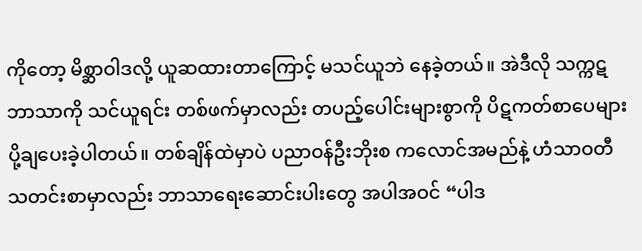ကိုတော့ မိစ္ဆာဝါဒလို့ ယူဆထားတာကြောင့် မသင်ယူဘဲ နေခဲ့တယ်။ အဲဒီလို သက္ကဋဘာသာကို သင်ယူရင်း တစ်ဖက်မှာလည်း တပည့်ပေါင်းများစွာကို ပိဋကတ်စာပေများ ပို့ချပေးခဲ့ပါတယ်။ တစ်ချိန်ထဲမှာပဲ ပညာဝန်ဦးဘိုးစ ကလောင်အမည်နဲ့ ဟံသာဝတီသတင်းစာမှာလည်း ဘာသာရေးဆောင်းပါးတွေ အပါအဝင် “ပါဒ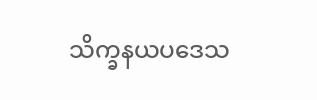သိက္ခနယပဒေသ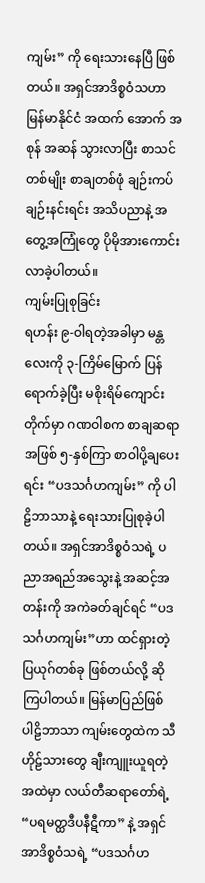ကျမ်း” ကို ရေးသားနေပြီ ဖြစ်တယ်။ အရှင်အာဒိစ္စဝံသဟာ မြန်မာနိုင်ငံ အထက် အောက် အစုန် အဆန် သွားလာပြီး စာသင်တစ်မျိုး စာချတစ်ဖုံ ချဉ်းကပ် ချဉ်းနင်းရင်း အသိပညာနဲ့ အတွေ့အကြုံတွေ ပိုမိုအားကောင်းလာခဲ့ပါတယ်။
ကျမ်းပြုစုခြင်း
ရဟန်း ၉-ဝါရတဲ့အခါမှာ မန္တလေးကို ၃-ကြိမ်မြောက် ပြန်ရောက်ခဲ့ပြီး မစိုးရိမ်ကျောင်းတိုက်မှာ ဂဏဝါစက စာချဆရာအဖြစ် ၅-နှစ်ကြာ စာဝါပို့ချပေးရင်း “ပဒသင်္ဂဟကျမ်း” ကို ပါဠိဘာသာနဲ့ ရေးသားပြုစုခဲ့ပါတယ်။ အရှင်အာဒိစ္စဝံသရဲ့ ပညာအရည်အသွေးနဲ့ အဆင့်အတန်းကို အကဲခတ်ချင်ရင် “ပဒသင်္ဂဟကျမ်း”ဟာ ထင်ရှားတဲ့ ပြယုဂ်တစ်ခု ဖြစ်တယ်လို့ ဆိုကြပါတယ်။ မြန်မာပြည်ဖြစ် ပါဠိဘာသာ ကျမ်းတွေထဲက သီဟိုဠ်သားတွေ ချီးကျူးယူရတဲ့ အထဲမှာ လယ်တီဆရာတော်ရဲ့ “ပရမတ္ထဒီပနီဋီကာ” နဲ့ အရှင်အာဒိစ္စဝံသရဲ့ “ပဒသင်္ဂဟ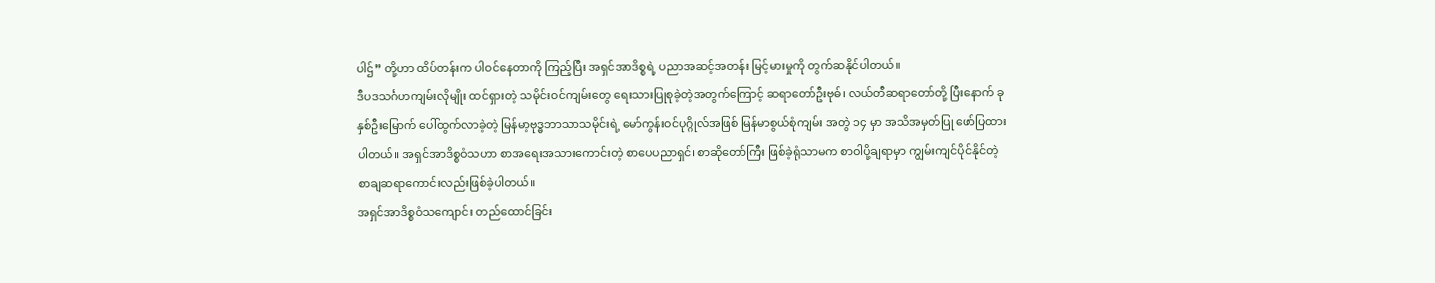ပါဌ်” တို့ဟာ ထိပ်တန်းက ပါဝင်နေတာကို ကြည့်ပြီး အရှင်အာဒိစ္စရဲ့ ပညာအဆင့်အတန်း မြင့်မားမှုကို တွက်ဆနိုင်ပါတယ်။
ဒီပဒသင်္ဂဟကျမ်းလိုမျိုး ထင်ရှားတဲ့ သမိုင်းဝင်ကျမ်းတွေ ရေးသားပြုစုခဲ့တဲ့အတွက်ကြောင့် ဆရာတော်ဦးဗုဓ်၊ လယ်တီဆရာတော်တို့ ပြီးနောက် ခုနှစ်ဦးမြောက် ပေါ်ထွက်လာခဲ့တဲ့ မြန်မာ့ဗုဒ္ဓဘာသာသမိုင်းရဲ့ မော်ကွန်းဝင်ပုဂ္ဂိုလ်အဖြစ် မြန်မာစွယ်စုံကျမ်း အတွဲ ၁၄ မှာ အသိအမှတ်ပြု ဖော်ပြထားပါတယ်။ အရှင်အာဒိစ္စဝံသဟာ စာအရေးအသားကောင်းတဲ့ စာပေပညာရှင်၊ စာဆိုတော်ကြီး ဖြစ်ခဲ့ရုံသာမက စာဝါပို့ချရာမှာ ကျွမ်းကျင်ပိုင်နိုင်တဲ့ စာချဆရာကောင်းလည်းဖြစ်ခဲ့ပါတယ်။
အရှင်အာဒိစ္စဝံသကျောင်း တည်ထောင်ခြင်း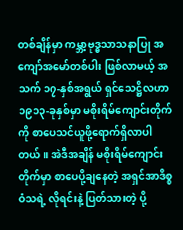တစ်ချိန်မှာ ကမ္ဘာ့ဗုဒ္ဓသာသနာပြု အကျော်အမော်တစ်ပါး ဖြစ်လာမယ့် အသက် ၁၇-နှစ်အရွယ် ရှင်သေဋ္ဌိလဟာ ၁၉၁၃-ခုနှစ်မှာ မစိုးရိမ်ကျောင်းတိုက်ကို စာပေသင်ယူဖို့ရောက်ရှိလာပါတယ်။ အဲဒီအချိန် မစိုးရိမ်ကျောင်းတိုက်မှာ စာပေပို့ချနေတဲ့ အရှင်အာဒိစ္စဝံသရဲ့ လိုရင်းနဲ့ ပြတ်သားတဲ့ ပို့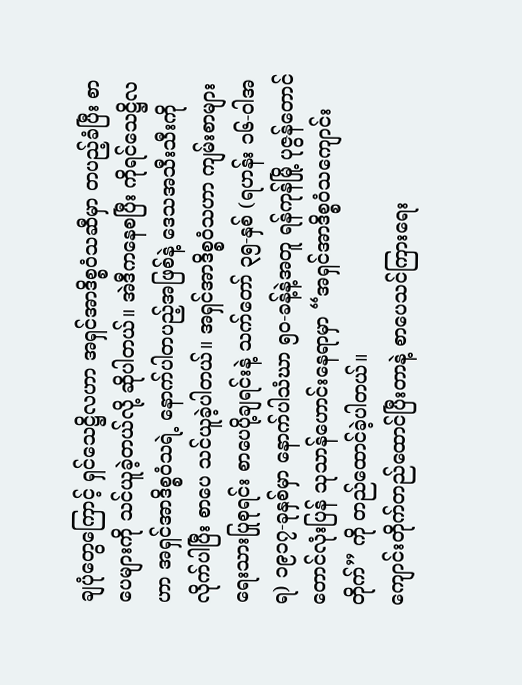ချပုံတွေကြောင့် ရှင်သေဋ္ဌိလဟာ အရှင်အာဒိစ္စဝံသဆီမှာ တပည့်ခံပြီး စာပေများကို သင်ယူခဲ့တယ်လို့ ဆိုပါတယ်။ အဲဒီကနေစပြီး ကိုရင်သေဋ္ဌိလဟာ အရှင်အာဒိစ္စဝံသရဲ့ နောက်ပါတပည့်အဖြစ်နဲ့ ဒေသအသီးသီးကို လိုက်ပါပြီး စာပေ သင်ယူခဲ့ပါတယ်။ အရှင်အာဒိစ္စဝံသဟာ ကျမ်းစာများ ရေးသားပြုစုရင်း စာပေပို့ချရင်းနဲ့ သက်တော် ၃၅-နှစ် (ရဟန်း ၁၆-ဝါအရ) ၁၉၁၇-ခုနှစ်မှာ နောက်ပါသံဃာ ၅၀-ခန့်နဲ့အတူ ရန်ကုန်မြို့ ပုဇွန်တောင် တောင်လုံးပြန် သုသာန်ဟောင်းနေရာမှာ “အရှင်အာဒိစ္စဝံသကျောင်းတိုက်” ကို တည်ထောင်ခဲ့ပါတယ်။
ကျောင်းတိုက်တည်ထောင်ပြီးတာနဲ့ စာပေသင်ကြားရေး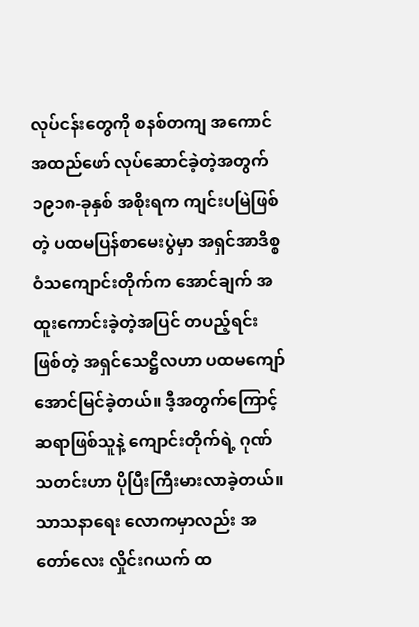လုပ်ငန်းတွေကို စနစ်တကျ အကောင်အထည်ဖော် လုပ်ဆောင်ခဲ့တဲ့အတွက် ၁၉၁၈-ခုနှစ် အစိုးရက ကျင်းပမြဲဖြစ်တဲ့ ပထမပြန်စာမေးပွဲမှာ အရှင်အာဒိစ္စဝံသကျောင်းတိုက်က အောင်ချက် အထူးကောင်းခဲ့တဲ့အပြင် တပည့်ရင်းဖြစ်တဲ့ အရှင်သေဋ္ဌိလဟာ ပထမကျော် အောင်မြင်ခဲ့တယ်။ ဒီ့အတွက်ကြောင့် ဆရာဖြစ်သူနဲ့ ကျောင်းတိုက်ရဲ့ ဂုဏ်သတင်းဟာ ပိုပြီးကြီးမားလာခဲ့တယ်။ သာသနာရေး လောကမှာလည်း အတော်လေး လှိုင်းဂယက် ထ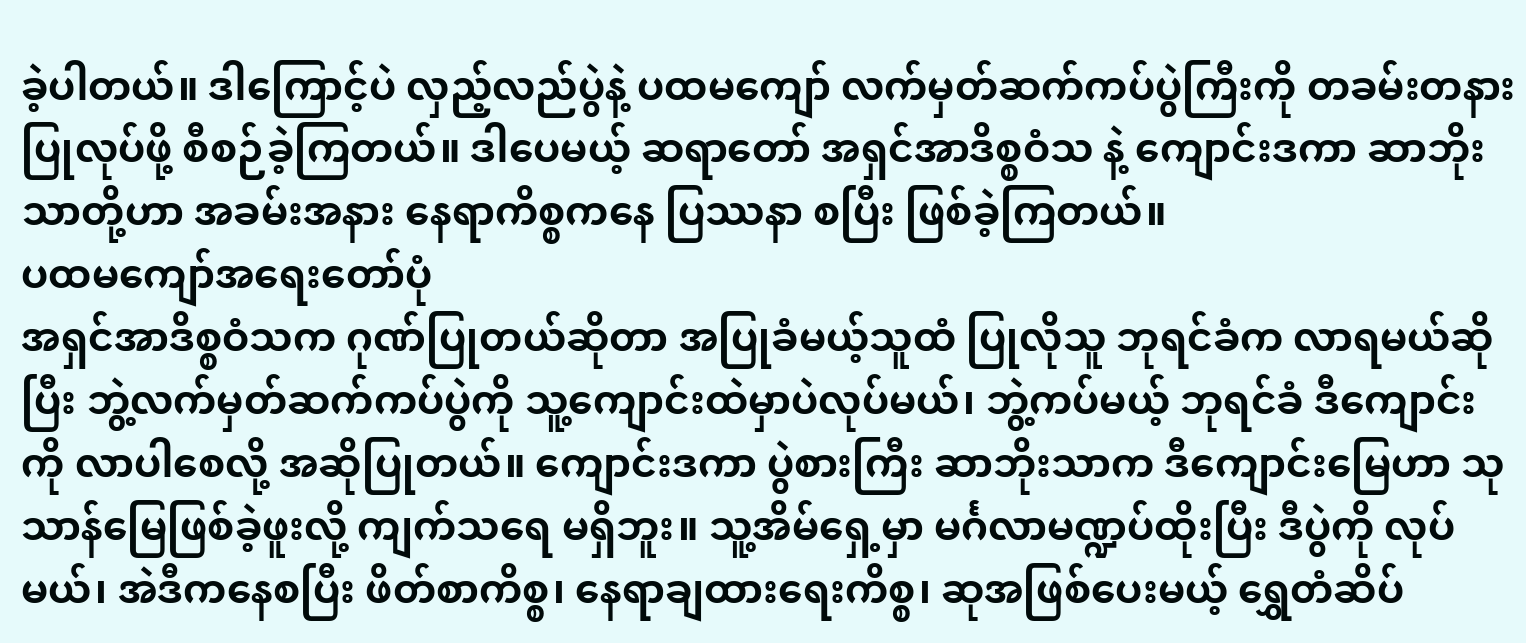ခဲ့ပါတယ်။ ဒါကြောင့်ပဲ လှည့်လည်ပွဲနဲ့ ပထမကျော် လက်မှတ်ဆက်ကပ်ပွဲကြီးကို တခမ်းတနားပြုလုပ်ဖို့ စီစဉ်ခဲ့ကြတယ်။ ဒါပေမယ့် ဆရာတော် အရှင်အာဒိစ္စဝံသ နဲ့ ကျောင်းဒကာ ဆာဘိုးသာတို့ဟာ အခမ်းအနား နေရာကိစ္စကနေ ပြဿနာ စပြီး ဖြစ်ခဲ့ကြတယ်။
ပထမကျော်အရေးတော်ပုံ
အရှင်အာဒိစ္စဝံသက ဂုဏ်ပြုတယ်ဆိုတာ အပြုခံမယ့်သူထံ ပြုလိုသူ ဘုရင်ခံက လာရမယ်ဆိုပြီး ဘွဲ့လက်မှတ်ဆက်ကပ်ပွဲကို သူ့ကျောင်းထဲမှာပဲလုပ်မယ်၊ ဘွဲ့ကပ်မယ့် ဘုရင်ခံ ဒီကျောင်းကို လာပါစေလို့ အဆိုပြုတယ်။ ကျောင်းဒကာ ပွဲစားကြီး ဆာဘိုးသာက ဒီကျောင်းမြေဟာ သုသာန်မြေဖြစ်ခဲ့ဖူးလို့ ကျက်သရေ မရှိဘူး။ သူ့အိမ်ရှေ့မှာ မင်္ဂလာမဏ္ဍပ်ထိုးပြီး ဒီပွဲကို လုပ်မယ်၊ အဲဒီကနေစပြီး ဖိတ်စာကိစ္စ၊ နေရာချထားရေးကိစ္စ၊ ဆုအဖြစ်ပေးမယ့် ရွှေတံဆိပ်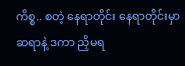ကိစ္စ.. စတဲ့ နေရာတိုင်း နေရာတိုင်းမှာ ဆရာနဲ့ ဒကာ ညှိမရ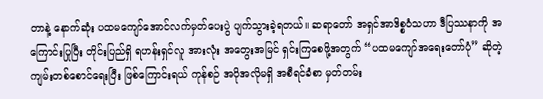တာနဲ့ နောက်ဆုံး ပထမကျော်အောင်လက်မှတ်ပေးပွဲ ပျက်သွားခဲ့ရတယ်။ ဆရာတော် အရှင်အာဒိစ္စဝံသဟာ ဒီပြဿနာကို အကြောင်းပြုပြီး တိုင်းပြည်ရှိ ရဟန်းရှင်လူ အားလုံး အတွေးအမြင် ရှင်းကြစေဖို့အတွက် “ပထမကျော်အရေးတော်ပုံ” ဆိုတဲ့ ကျမ်းတစ်စောင်ရေးပြီး ဖြစ်ကြောင်းရယ် ကုန်စဉ် အပိုအလိုမရှိ အစီရင်ခံစာ မှတ်တမ်း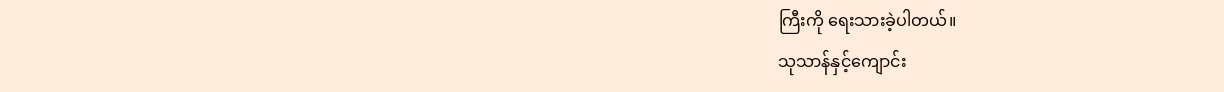ကြီးကို ရေးသားခဲ့ပါတယ်။
သုသာန်နှင့်ကျောင်း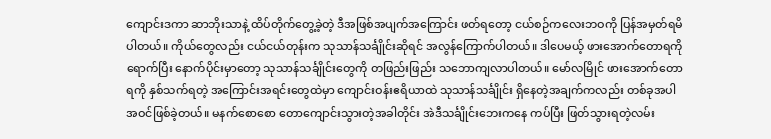ကျောင်းဒကာ ဆာဘိုးသာနဲ့ ထိပ်တိုက်တွေ့ခဲ့တဲ့ ဒီအဖြစ်အပျက်အကြောင်း ဖတ်ရတော့ ငယ်စဉ်ကလေးဘဝကို ပြန်အမှတ်ရမိပါတယ်။ ကိုယ်တွေလည်း ငယ်ငယ်တုန်းက သုသာန်သင်္ချိုင်းဆိုရင် အလွန်ကြောက်ပါတယ်။ ဒါပေမယ့် ဖားအောက်တောရကို ရောက်ပြီး နောက်ပိုင်းမှာတော့ သုသာန်သင်္ချိုင်းတွေကို တဖြည်းဖြည်း သဘောကျလာပါတယ်။ မော်လမြိုင် ဖားအောက်တောရကို နှစ်သက်ရတဲ့ အကြောင်းအရင်းတွေထဲမှာ ကျောင်းဝန်းဧရိယာထဲ သုသာန်သင်္ချိုင်း ရှိနေတဲ့အချက်ကလည်း တစ်ခုအပါအဝင်ဖြစ်ခဲ့တယ်။ မနက်စောစော တောကျောင်းသွားတဲ့အခါတိုင်း အဲဒီသင်္ချိုင်းဘေးကနေ ကပ်ပြီး ဖြတ်သွားရတဲ့လမ်း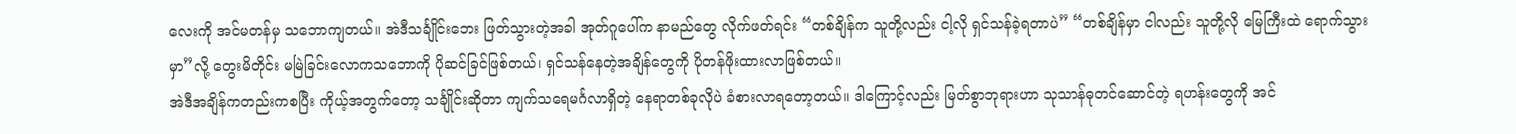လေးကို အင်မတန်မှ သဘောကျတယ်။ အဲဒီသင်္ချိုင်းဘေး ဖြတ်သွားတဲ့အခါ အုတ်ဂူပေါ်က နာမည်တွေ လိုက်ဖတ်ရင်း “တစ်ချိန်က သူတို့လည်း ငါ့လို ရှင်သန်ခဲ့ရတာပဲ” “တစ်ချိန်မှာ ငါလည်း သူတို့လို မြေကြီးထဲ ရောက်သွားမှာ”လို့ တွေးမိတိုင်း မမြဲခြင်းလောကသဘောကို ပိုဆင်ခြင်ဖြစ်တယ်၊ ရှင်သန်နေတဲ့အချိန်တွေကို ပိုတန်ဖိုးထားလာဖြစ်တယ်။
အဲဒီအချိန်ကတည်းကစပြီး ကိုယ့်အတွက်တော့ သင်္ချိုင်းဆိုတာ ကျက်သရေမင်္ဂလာရှိတဲ့ နေရာတစ်ခုလိုပဲ ခံစားလာရတော့တယ်။ ဒါကြောင့်လည်း မြတ်စွာဘုရားဟာ သုသာန်ဓုတင်ဆောင်တဲ့ ရဟန်းတွေကို အင်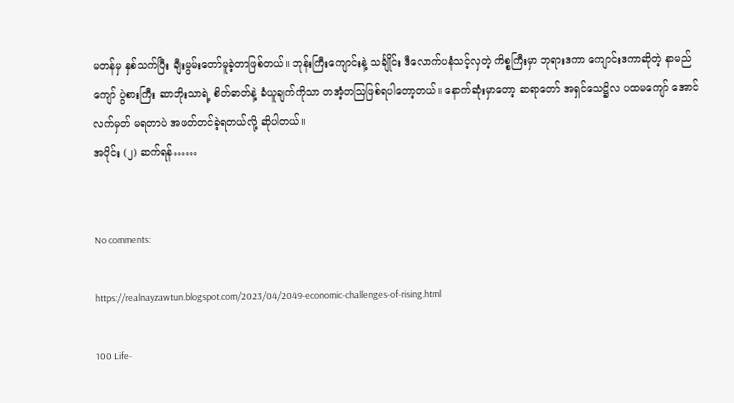မတန်မှ နှစ်သက်ပြီး ချီးမွမ်းတော်မူခဲ့တာဖြစ်တယ်။ ဘုန်းကြီးကျောင်းနဲ့ သင်္ချိုင်း ဒီလောက်ပနံသင့်လှတဲ့ ကိစ္စကြီးမှာ ဘုရားဒကာ ကျောင်းဒကာဆိုတဲ့ နာမည်ကျော် ပွဲစားကြီး ဆာဘိုးသာရဲ့ စိတ်ဓာတ်နဲ့ ခံယူချက်ကိုသာ တအံ့တဩဖြစ်ရပါတော့တယ်။ နောက်ဆုံးမှာတော့ ဆရာတော် အရှင်သေဋ္ဌိလ ပထမကျော် အောင်လက်မှတ် မရတာပဲ အဖတ်တင်ခဲ့ရတယ်လို့ ဆိုပါတယ်။
အပိုင်း (၂) ဆက်ရန်……


No comments:

https://realnayzawtun.blogspot.com/2023/04/2049-economic-challenges-of-rising.html

100 Life-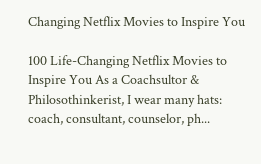Changing Netflix Movies to Inspire You

100 Life-Changing Netflix Movies to Inspire You As a Coachsultor & Philosothinkerist, I wear many hats: coach, consultant, counselor, ph...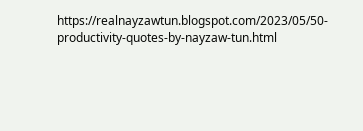https://realnayzawtun.blogspot.com/2023/05/50-productivity-quotes-by-nayzaw-tun.html